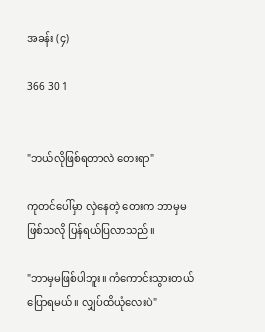အခန်း (၄)

366 30 1


"ဘယ်လိုဖြစ်ရတာလဲ တေးရာ"

ကုတင်ပေါ်မှာ လှဲနေတဲ့ တေးက ဘာမှမဖြစ်သလို ပြန်ရယ်ပြလာသည်။

"ဘာမှမဖြစ်ပါဘူး။ ကံကောင်းသွားတယ် ပြောရမယ်။ လျှပ်ထိယုံလေးပဲ"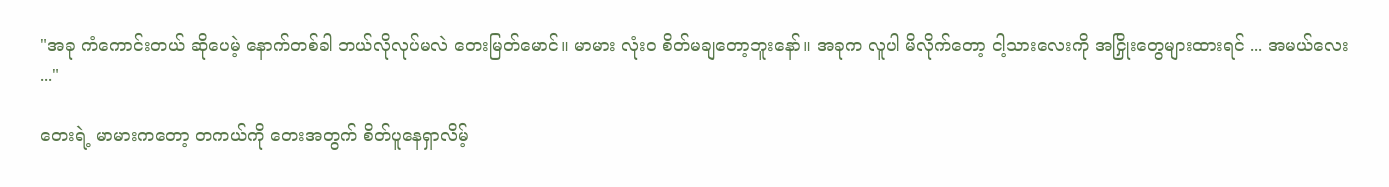"အခု ကံကောင်းတယ် ဆိုပေမဲ့ နောက်တစ်ခါ ဘယ်လိုလုပ်မလဲ တေးမြတ်မောင်။ မာမား လုံးဝ စိတ်မချတော့ဘူးနော်။ အခုက လူပါ မိလိုက်တော့ ငါ့သားလေးကို အငြှိုးတွေများထားရင် ... အမယ်လေး ..."

တေးရဲ့ မာမားကတော့ တကယ်ကို တေးအတွက် စိတ်ပူနေရှာလိမ့်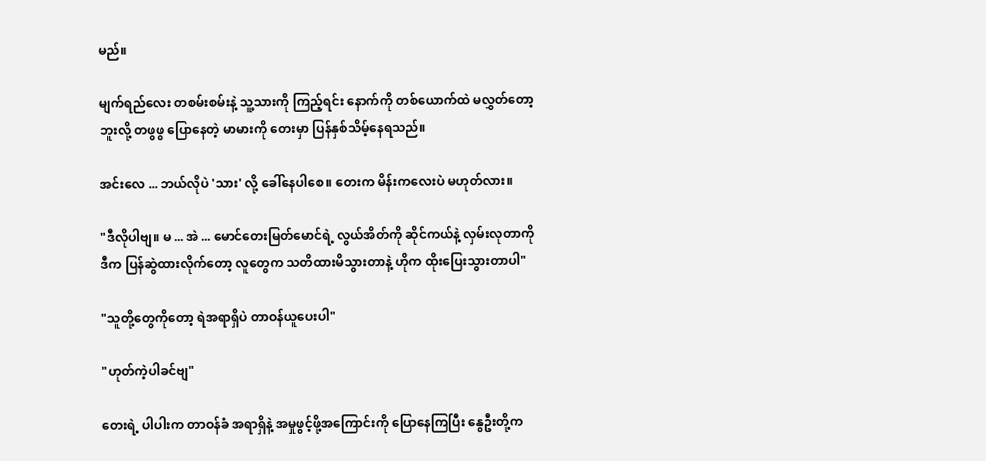မည်။

မျက်ရည်လေး တစမ်းစမ်းနဲ့ သူ့သားကို ကြည့်ရင်း နောက်ကို တစ်ယောက်ထဲ မလွှတ်တော့ဘူးလို့ တဖွဖွ ပြောနေတဲ့ မာမားကို တေးမှာ ပြန်နှစ်သိမ့်နေရသည်။

အင်းလေ ... ဘယ်လိုပဲ 'သား' လို့ ခေါ်နေပါစေ။ တေးက မိန်းကလေးပဲ မဟုတ်လား။

"ဒီလိုပါဗျ။ မ ... အဲ ... မောင်တေးမြတ်မောင်ရဲ့ လွယ်အိတ်ကို ဆိုင်ကယ်နဲ့ လှမ်းလုတာကို ဒီက ပြန်ဆွဲထားလိုက်တော့ လူတွေက သတိထားမိသွားတာနဲ့ ဟိုက ထိုးပြေးသွားတာပါ"

"သူတို့တွေကိုတော့ ရဲအရာရှိပဲ တာဝန်ယူပေးပါ"

"ဟုတ်ကဲ့ပါခင်ဗျ"

တေးရဲ့ ပါပါးက တာဝန်ခံ အရာရှိနဲ့ အမှုဖွင့်ဖို့အကြောင်းကို ပြောနေကြပြီး နွေဦးတို့က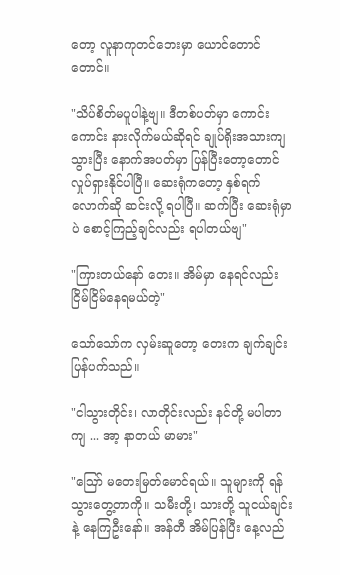တော့ လူနာကုတင်ဘေးမှာ ယောင်တောင်တောင်။

"သိပ်စိတ်မပူပါနဲ့ဗျ။ ဒီတစ်ပတ်မှာ ကောင်းကောင်း နားလိုက်မယ်ဆိုရင် ချုပ်ရိုးအသားကျသွားပြီး နောက်အပတ်မှာ ပြန်ပြီးတော့တောင် လှုပ်ရှားနိုင်ပါပြီ။ ဆေးရုံကတော့ နှစ်ရက်လောက်ဆို ဆင်းလို့ ရပါပြီ။ ဆက်ပြီး ဆေးရုံမှာပဲ စောင့်ကြည့်ချင်လည်း ရပါတယ်ဗျ"

"ကြားတယ်နော် တေး။ အိမ်မှာ နေရင်လည်း ငြိမ်ငြိမ်နေရမယ်တဲ့"

သော်သော်က လှမ်းဆူတော့ တေးက ချက်ချင်း ပြန်ပက်သည်။

"ငါသွားတိုင်း၊ လာတိုင်းလည်း နင်တို့ မပါတာကျ ... အာ့ နာတယ် မာမား"

"ဪ မတေးမြတ်မောင်ရယ်။ သူများကို ရန်သွားတွေ့တာကို။ သမီးတို့၊ သားတို့ သူငယ်ချင်းနဲ့ နေကြဦးနော်။ အန်တီ အိမ်ပြန်ပြီး နေ့လည်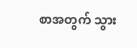စာအတွက် သွား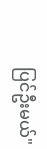ပြင်ဦးမယ်"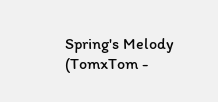Spring's Melody (TomxTom -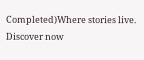Completed)Where stories live. Discover now